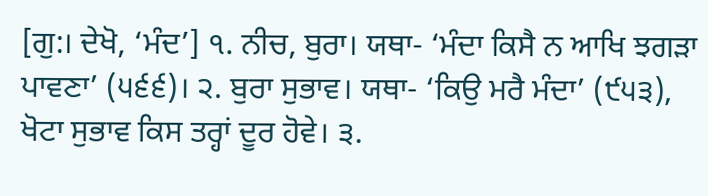[ਗੁ:। ਦੇਖੋ, ‘ਮੰਦ’] ੧. ਨੀਚ, ਬੁਰਾ। ਯਥਾ- ‘ਮੰਦਾ ਕਿਸੈ ਨ ਆਖਿ ਝਗੜਾ ਪਾਵਣਾ’ (੫੬੬)। ੨. ਬੁਰਾ ਸੁਭਾਵ। ਯਥਾ- ‘ਕਿਉ ਮਰੈ ਮੰਦਾ’ (੯੫੩), ਖੋਟਾ ਸੁਭਾਵ ਕਿਸ ਤਰ੍ਹਾਂ ਦੂਰ ਹੋਵੇ। ੩.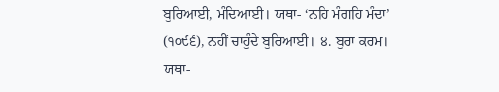ਬੁਰਿਆਈ, ਮੰਦਿਆਈ। ਯਥਾ- ‘ਨਹਿ ਮੰਗਹਿ ਮੰਦਾ’ (੧੦੯੬), ਨਹੀਂ ਚਾਹੁੰਦੇ ਬੁਰਿਆਈ। ੪. ਬੁਰਾ ਕਰਮ। ਯਥਾ-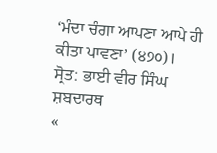‘ਮੰਦਾ ਚੰਗਾ ਆਪਣਾ ਆਪੇ ਹੀ ਕੀਤਾ ਪਾਵਣਾ’ (੪੭੦)।
ਸ੍ਰੋਤ: ਭਾਈ ਵੀਰ ਸਿੰਘ ਸ਼ਬਦਾਰਥ
«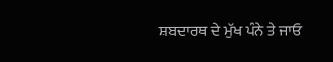ਸ਼ਬਦਾਰਥ ਦੇ ਮੁੱਖ ਪੰਨੇ ਤੇ ਜਾਓ